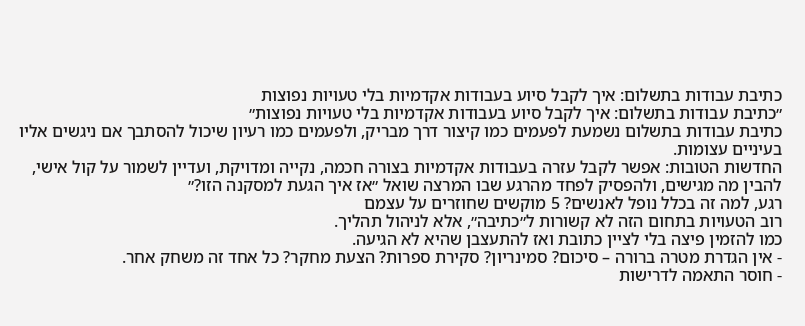כתיבת עבודות בתשלום: איך לקבל סיוע בעבודות אקדמיות בלי טעויות נפוצות
״כתיבת עבודות בתשלום: איך לקבל סיוע בעבודות אקדמיות בלי טעויות נפוצות״
כתיבת עבודות בתשלום נשמעת לפעמים כמו קיצור דרך מבריק, ולפעמים כמו רעיון שיכול להסתבך אם ניגשים אליו בעיניים עצומות.
החדשות הטובות: אפשר לקבל עזרה בעבודות אקדמיות בצורה חכמה, נקייה ומדויקת, ועדיין לשמור על קול אישי, להבין מה מגישים, ולהפסיק לפחד מהרגע שבו המרצה שואל ״אז איך הגעת למסקנה הזו?״
רגע, למה זה בכלל נופל לאנשים? 5 מוקשים שחוזרים על עצמם
רוב הטעויות בתחום הזה לא קשורות ל״כתיבה״, אלא לניהול תהליך.
כמו להזמין פיצה בלי לציין כתובת ואז להתעצבן שהיא לא הגיעה.
- אין הגדרת מטרה ברורה – סיכום? סמינריון? סקירת ספרות? הצעת מחקר? כל אחד זה משחק אחר.
- חוסר התאמה לדרישות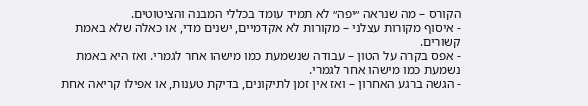הקורס – מה שנראה ״יפה״ לא תמיד עומד בכללי המבנה והציטוטים.
- איסוף מקורות עצלני – מקורות לא אקדמיים, ישנים מדי, או כאלה שלא באמת קשורים.
- אפס בקרה על הטון – עבודה שנשמעת כמו מישהו אחר לגמרי. ואז היא באמת נשמעת כמו מישהו אחר לגמרי.
- הגשה ברגע האחרון – ואז אין זמן לתיקונים, בדיקת טענות, או אפילו קריאה אחת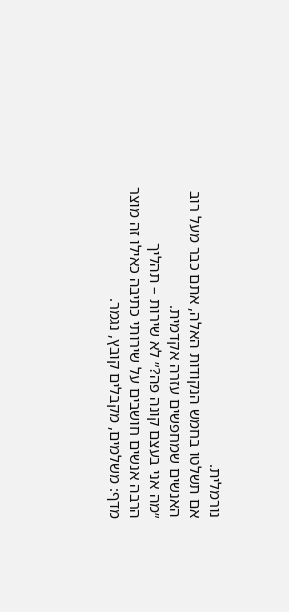נורמלית.
אם תשלטו בחמש הנקודות האלה, אתם כבר מעל רוב האנשים שמחפשים עזרה אקדמית.
״מה אני בעצם קונה פה?״ לא שירות – תהליך
הרבה אנשים חושבים על שירותי כתיבה כאילו זה מוצר מדף: משלמים, מקבלים קובץ, נגמר.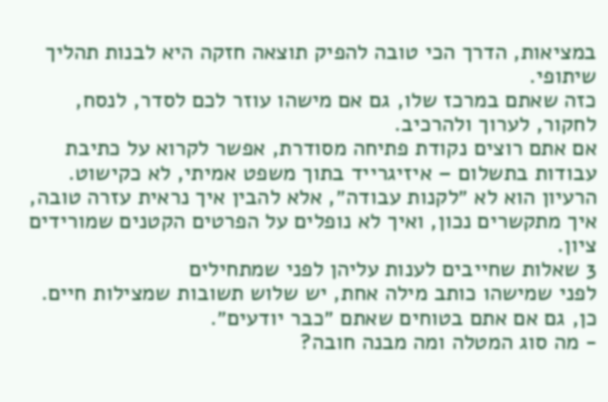במציאות, הדרך הכי טובה להפיק תוצאה חזקה היא לבנות תהליך שיתופי.
כזה שאתם במרכז שלו, גם אם מישהו עוזר לכם לסדר, לנסח, לחקור, לערוך ולהרכיב.
אם אתם רוצים נקודת פתיחה מסודרת, אפשר לקרוא על כתיבת עבודות בתשלום – איזיגרייד בתוך משפט אמיתי, לא כקישוט.
הרעיון הוא לא ״לקנות עבודה״, אלא להבין איך נראית עזרה טובה, איך מתקשרים נכון, ואיך לא נופלים על הפרטים הקטנים שמורידים ציון.
3 שאלות שחייבים לענות עליהן לפני שמתחילים
לפני שמישהו כותב מילה אחת, יש שלוש תשובות שמצילות חיים.
כן, גם אם אתם בטוחים שאתם ״כבר יודעים״.
- מה סוג המטלה ומה מבנה חובה?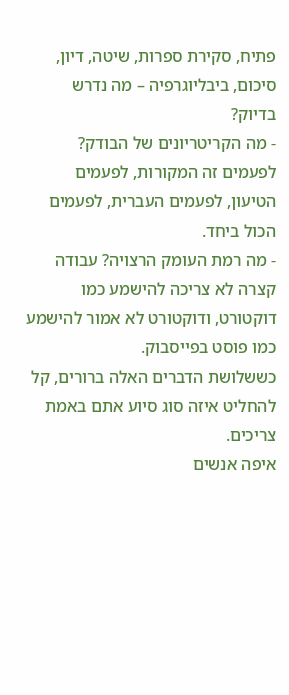פתיח, סקירת ספרות, שיטה, דיון, סיכום, ביבליוגרפיה – מה נדרש בדיוק?
- מה הקריטריונים של הבודק? לפעמים זה המקורות, לפעמים הטיעון, לפעמים העברית, לפעמים הכול ביחד.
- מה רמת העומק הרצויה? עבודה קצרה לא צריכה להישמע כמו דוקטורט, ודוקטורט לא אמור להישמע כמו פוסט בפייסבוק.
כששלושת הדברים האלה ברורים, קל להחליט איזה סוג סיוע אתם באמת צריכים.
איפה אנשים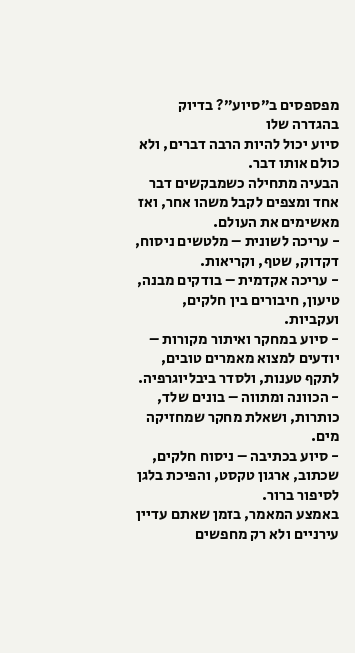מפספסים ב״סיוע״? בדיוק בהגדרה שלו
סיוע יכול להיות הרבה דברים, ולא כולם אותו דבר.
הבעיה מתחילה כשמבקשים דבר אחד ומצפים לקבל משהו אחר, ואז מאשימים את העולם.
- עריכה לשונית – מלטשים ניסוח, דקדוק, שטף, וקריאות.
- עריכה אקדמית – בודקים מבנה, טיעון, חיבורים בין חלקים, ועקביות.
- סיוע במחקר ואיתור מקורות – יודעים למצוא מאמרים טובים, לתקף טענות, ולסדר ביבליוגרפיה.
- הכוונה ומתווה – בונים שלד, כותרות, ושאלת מחקר שמחזיקה מים.
- סיוע בכתיבה – ניסוח חלקים, שכתוב, ארגון טקסט, והפיכת בלגן לסיפור ברור.
באמצע המאמר, בזמן שאתם עדיין עירניים ולא רק מחפשים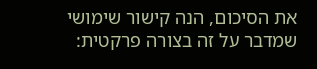את הסיכום, הנה קישור שימושי שמדבר על זה בצורה פרקטית: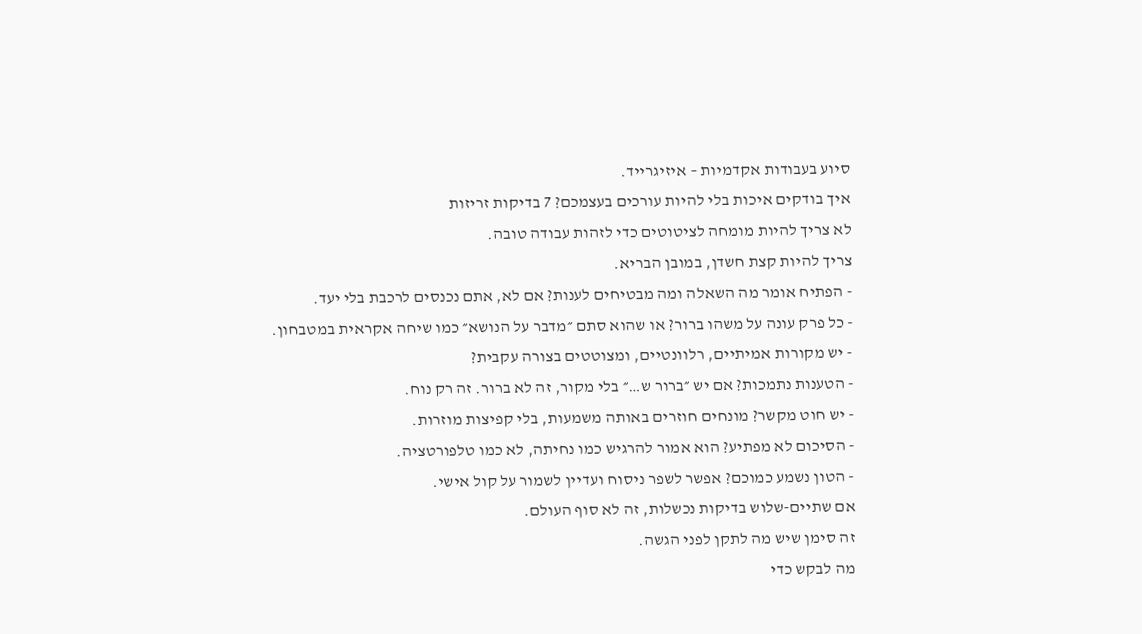סיוע בעבודות אקדמיות – איזיגרייד.
איך בודקים איכות בלי להיות עורכים בעצמכם? 7 בדיקות זריזות
לא צריך להיות מומחה לציטוטים כדי לזהות עבודה טובה.
צריך להיות קצת חשדן, במובן הבריא.
- הפתיח אומר מה השאלה ומה מבטיחים לענות? אם לא, אתם נכנסים לרכבת בלי יעד.
- כל פרק עונה על משהו ברור? או שהוא סתם ״מדבר על הנושא״ כמו שיחה אקראית במטבחון.
- יש מקורות אמיתיים, רלוונטיים, ומצוטטים בצורה עקבית?
- הטענות נתמכות? אם יש ״ברור ש…״ בלי מקור, זה לא ברור. זה רק נוח.
- יש חוט מקשר? מונחים חוזרים באותה משמעות, בלי קפיצות מוזרות.
- הסיכום לא מפתיע? הוא אמור להרגיש כמו נחיתה, לא כמו טלפורטציה.
- הטון נשמע כמוכם? אפשר לשפר ניסוח ועדיין לשמור על קול אישי.
אם שתיים-שלוש בדיקות נכשלות, זה לא סוף העולם.
זה סימן שיש מה לתקן לפני הגשה.
מה לבקש כדי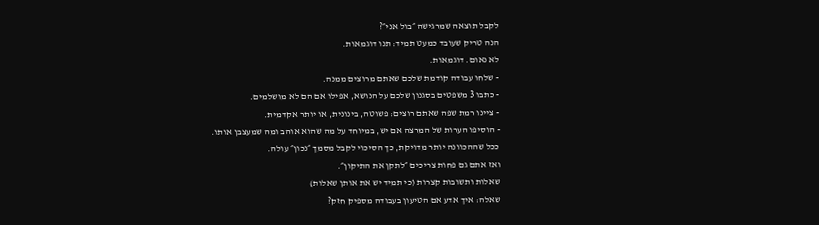לקבל תוצאה שמרגישה ״בול אני״?
הנה טריק שעובד כמעט תמיד: תנו דוגמאות.
לא נאום. דוגמאות.
- שלחו עבודה קודמת שלכם שאתם מרוצים ממנה.
- כתבו 3 משפטים בסגנון שלכם על הנושא, אפילו אם הם לא מושלמים.
- ציינו רמת שפה שאתם רוצים: פשוטה, בינונית, או יותר אקדמית.
- הוסיפו הערות של המרצה אם יש, במיוחד על מה שהוא אוהב ומה שמעצבן אותו.
ככל שההכוונה יותר מדויקת, כך הסיכוי לקבל מסמך ״נכון״ עולה.
ואז אתם גם פחות צריכים ״לתקן את התיקון״.
שאלות ותשובות קצרות (כי תמיד יש את אותן שאלות)
שאלה: איך אדע אם הטיעון בעבודה מספיק חזק?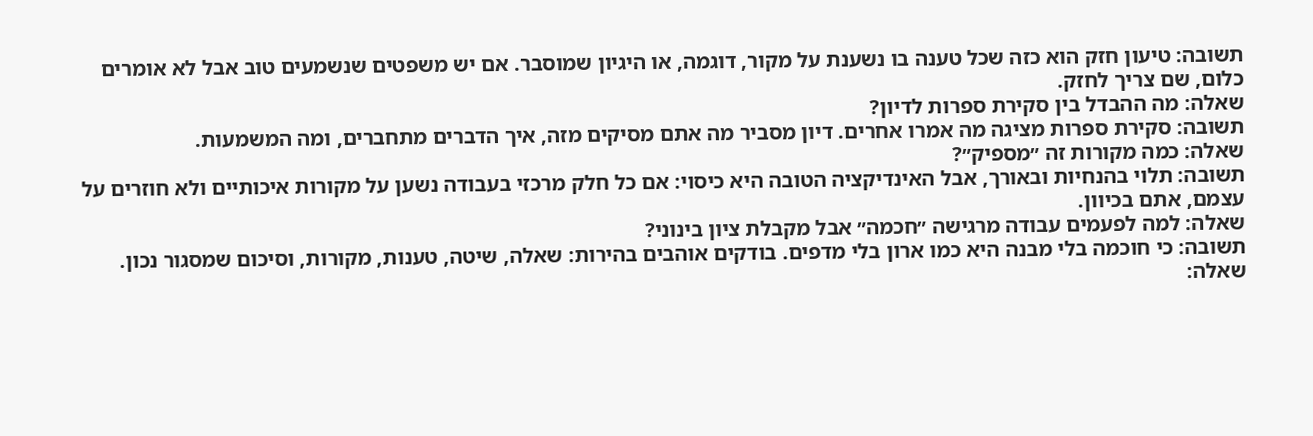תשובה: טיעון חזק הוא כזה שכל טענה בו נשענת על מקור, דוגמה, או היגיון שמוסבר. אם יש משפטים שנשמעים טוב אבל לא אומרים כלום, שם צריך לחזק.
שאלה: מה ההבדל בין סקירת ספרות לדיון?
תשובה: סקירת ספרות מציגה מה אמרו אחרים. דיון מסביר מה אתם מסיקים מזה, איך הדברים מתחברים, ומה המשמעות.
שאלה: כמה מקורות זה ״מספיק״?
תשובה: תלוי בהנחיות ובאורך, אבל האינדיקציה הטובה היא כיסוי: אם כל חלק מרכזי בעבודה נשען על מקורות איכותיים ולא חוזרים על עצמם, אתם בכיוון.
שאלה: למה לפעמים עבודה מרגישה ״חכמה״ אבל מקבלת ציון בינוני?
תשובה: כי חוכמה בלי מבנה היא כמו ארון בלי מדפים. בודקים אוהבים בהירות: שאלה, שיטה, טענות, מקורות, וסיכום שמסגור נכון.
שאלה: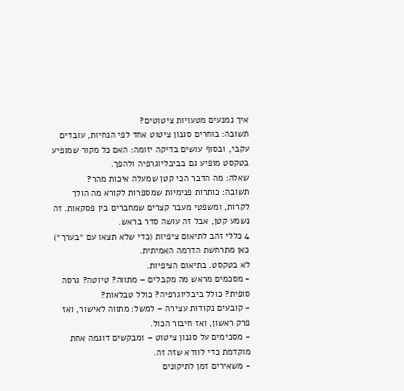איך נמנעים מטעויות ציטוטים?
תשובה: בוחרים סגנון ציטוט אחד לפי הנחיות, עובדים עקבי, ובסוף עושים בדיקה יזומה: האם כל מקור שמופיע בטקסט מופיע גם בביבליוגרפיה ולהפך.
שאלה: מה הדבר הכי קטן שמעלה איכות מהר?
תשובה: כותרות פנימיות שמספרות לקורא מה הולך לקרות, ומשפטי מעבר קצרים שמחברים בין פסקאות. זה נשמע קטן, אבל זה עושה סדר בראש.
4 כללי זהב לתיאום ציפיות (כדי שלא תצאו עם ״בערך״)
כאן מתרחשת הדרמה האמיתית.
לא בטקסט. בתיאום הציפיות.
- מסכמים מראש מה מקבלים – מתווה? טיוטה? גרסה סופית? כולל ביבליוגרפיה? כולל טבלאות?
- קובעים נקודות עצירה – למשל: מתווה לאישור, ואז פרק ראשון, ואז חיבור הכול.
- מסכימים על סגנון ציטוט – ומבקשים דוגמה אחת מוקדמת כדי לוודא שזה זה.
- משאירים זמן לתיקונים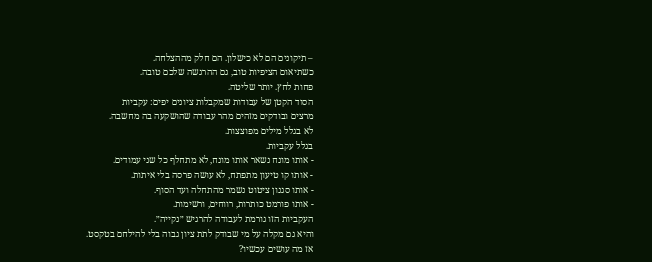– תיקונים הם לא כישלון. הם חלק מההצלחה.
כשתיאום הציפיות טוב, גם ההרגשה שלכם טובה.
פחות לחץ. יותר שליטה.
הסוד הקטן של עבודות שמקבלות ציונים יפים: עקביות
מרצים ובודקים מזהים מהר עבודה שהושקעה בה מחשבה.
לא בגלל מילים מפוצצות.
בגלל עקביות.
- אותו מונח נשאר אותו מונח, לא מתחלף כל שני עמודים.
- אותו קו טיעון מתפתח, לא עושה פרסה בלי איתות.
- אותו סגנון ציטוט נשמר מהתחלה ועד הסוף.
- אותו פורמט כותרות, רווחים, ורשימות.
העקביות הזו גורמת לעבודה להרגיש ״נקייה״.
והיא גם מקלה על מי שבודק לתת ציון גבוה בלי להילחם בטקסט.
אז מה עושים עכשיו?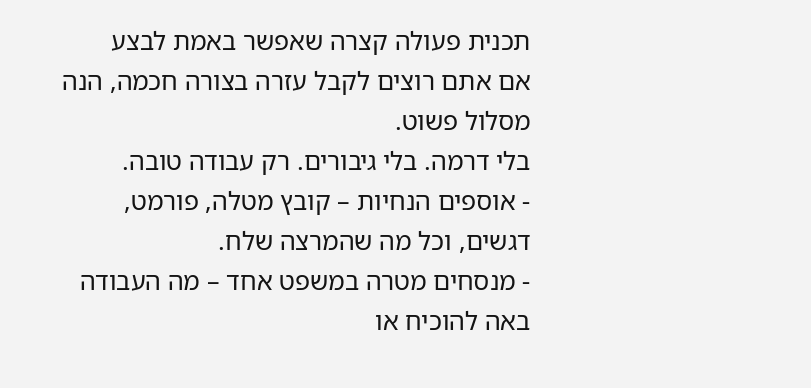תכנית פעולה קצרה שאפשר באמת לבצע
אם אתם רוצים לקבל עזרה בצורה חכמה, הנה מסלול פשוט.
בלי דרמה. בלי גיבורים. רק עבודה טובה.
- אוספים הנחיות – קובץ מטלה, פורמט, דגשים, וכל מה שהמרצה שלח.
- מנסחים מטרה במשפט אחד – מה העבודה באה להוכיח או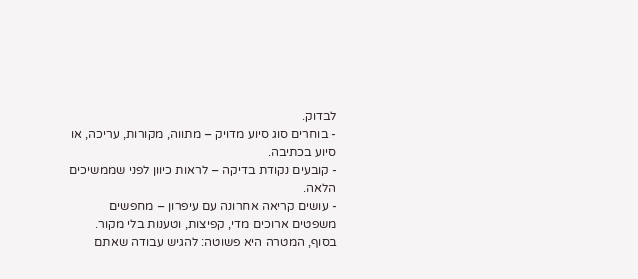לבדוק.
- בוחרים סוג סיוע מדויק – מתווה, מקורות, עריכה, או סיוע בכתיבה.
- קובעים נקודת בדיקה – לראות כיוון לפני שממשיכים הלאה.
- עושים קריאה אחרונה עם עיפרון – מחפשים משפטים ארוכים מדי, קפיצות, וטענות בלי מקור.
בסוף, המטרה היא פשוטה: להגיש עבודה שאתם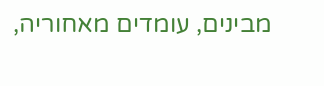מבינים, עומדים מאחוריה,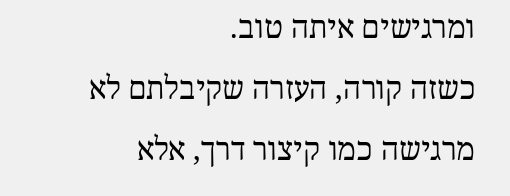ומרגישים איתה טוב.
כשזה קורה, העזרה שקיבלתם לא מרגישה כמו קיצור דרך, אלא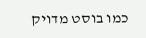כמו בוסט מדויק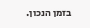בזמן הנכון.